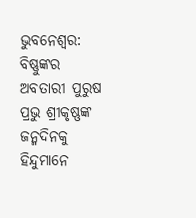ଭୁବନେଶ୍ୱର: ବିଷ୍ଣୁଙ୍କର ଅବତାରୀ ପୁରୁଷ ପ୍ରଭୁ ଶ୍ରୀକୃଷ୍ଣଙ୍କ ଜନ୍ମଦିନକୁ ହିନ୍ଦୁମାନେ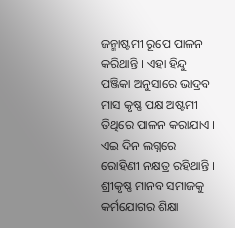ଜନ୍ମାଷ୍ଟମୀ ରୂପେ ପାଳନ କରିଥାନ୍ତି । ଏହା ହିନ୍ଦୁ ପଞ୍ଜିକା ଅନୁସାରେ ଭାଦ୍ରବ ମାସ କୃଷ୍ଣ ପକ୍ଷ ଅଷ୍ଟମୀ ତିଥିରେ ପାଳନ କରାଯାଏ । ଏଇ ଦିନ ଲଗ୍ନରେ ରୋହିଣୀ ନକ୍ଷତ୍ର ରହିଥାନ୍ତି । ଶ୍ରୀକୃଷ୍ଣ ମାନବ ସମାଜକୁ କର୍ମଯୋଗର ଶିକ୍ଷା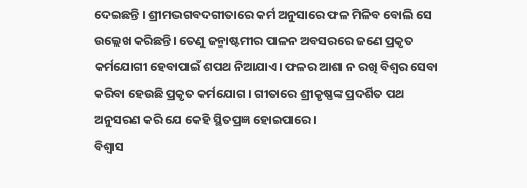ଦେଇଛନ୍ତି । ଶ୍ରୀମଦ୍ଭଗବଦଗୀତାରେ କର୍ମ ଅନୁସାରେ ଫଳ ମିଳିବ ବୋଲି ସେ ଉଲ୍ଲେଖ କରିଛନ୍ତି। ତେଣୁ ଜନ୍ମାଷ୍ଟମୀର ପାଳନ ଅବସରରେ ଜଣେ ପ୍ରକୃତ କର୍ମଯୋଗୀ ହେବାପାଇଁ ଶପଥ ନିଆଯାଏ। ଫଳର ଆଶା ନ ରଖି ବିଶ୍ୱର ସେବା କରିବା ହେଉଛି ପ୍ରକୃତ କର୍ମଯୋଗ । ଗୀତାରେ ଶ୍ରୀକୃଷ୍ଣଙ୍କ ପ୍ରଦର୍ଶିତ ପଥ ଅନୁସରଣ କରି ଯେ କେହି ସ୍ଥିତପ୍ରଜ୍ଞ ହୋଇପାରେ।
ବିଶ୍ୱାସ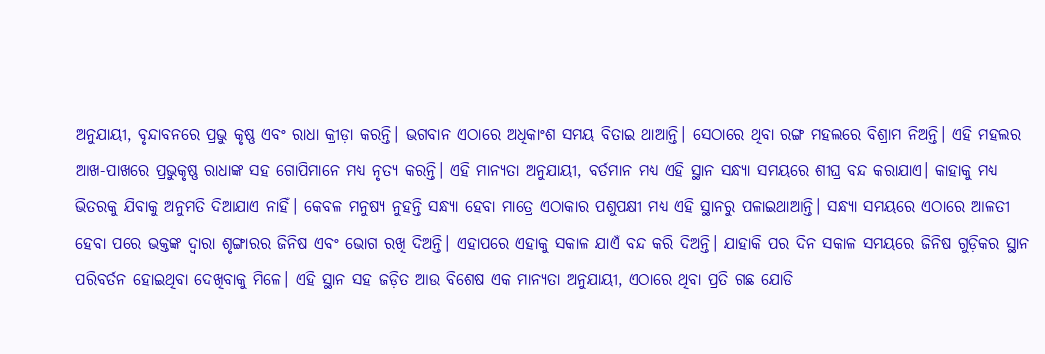ଅନୁଯାୟୀ, ବୃନ୍ଦାବନରେ ପ୍ରଭୁ କୃଷ୍ଣ ଏବଂ ରାଧା କ୍ରୀଡ଼ା କରନ୍ତି। ଭଗବାନ ଏଠାରେ ଅଧିକାଂଶ ସମୟ ବିତାଇ ଥାଆନ୍ତି। ସେଠାରେ ଥିବା ରଙ୍ଗ ମହଲରେ ବିଶ୍ରାମ ନିଅନ୍ତି। ଏହି ମହଲର ଆଖ-ପାଖରେ ପ୍ରଭୁକୃଷ୍ଣ ରାଧାଙ୍କ ସହ ଗୋପିମାନେ ମଧ୍ୟ ନୃତ୍ୟ କରନ୍ତି। ଏହି ମାନ୍ୟତା ଅନୁଯାୟୀ, ବର୍ତମାନ ମଧ୍ୟ ଏହି ସ୍ଥାନ ସନ୍ଧ୍ୟା ସମୟରେ ଶୀଘ୍ର ବନ୍ଦ କରାଯାଏ। କାହାକୁ ମଧ୍ୟ ଭିତରକୁ ଯିବାକୁ ଅନୁମତି ଦିଆଯାଏ ନାହିଁ। କେବଳ ମନୁଷ୍ୟ ନୁହନ୍ତି ସନ୍ଧ୍ୟା ହେବା ମାତ୍ରେ ଏଠାକାର ପଶୁପକ୍ଷୀ ମଧ୍ୟ ଏହି ସ୍ଥାନରୁ ପଳାଇଥାଆନ୍ତି। ସନ୍ଧ୍ୟା ସମୟରେ ଏଠାରେ ଆଳତୀ ହେବା ପରେ ଭକ୍ତଙ୍କ ଦ୍ୱାରା ଶୃଙ୍ଗାରର ଜିନିଷ ଏବଂ ଭୋଗ ରଖି ଦିଅନ୍ତି। ଏହାପରେ ଏହାକୁ ସକାଳ ଯାଏଁ ବନ୍ଦ କରି ଦିଅନ୍ତି। ଯାହାକି ପର ଦିନ ସକାଳ ସମୟରେ ଜିନିଷ ଗୁଡ଼ିକର ସ୍ଥାନ ପରିବର୍ତନ ହୋଇଥିବା ଦେଖିବାକୁ ମିଳେ। ଏହି ସ୍ଥାନ ସହ ଜଡ଼ିତ ଆଉ ବିଶେଷ ଏକ ମାନ୍ୟତା ଅନୁଯାୟୀ, ଏଠାରେ ଥିବା ପ୍ରତି ଗଛ ଯୋଡି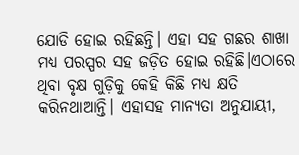ଯୋଡି ହୋଇ ରହିଛନ୍ତି। ଏହା ସହ ଗଛର ଶାଖା ମଧ୍ୟ ପରସ୍ପର ସହ ଜଡ଼ିତ ହୋଇ ରହିଛି।ଏଠାରେ ଥିବା ବୃକ୍ଷ ଗୁଡ଼ିକୁ କେହି କିଛି ମଧ୍ୟ କ୍ଷତି କରିନଥାଆନ୍ତି। ଏହାସହ ମାନ୍ୟତା ଅନୁଯାୟୀ,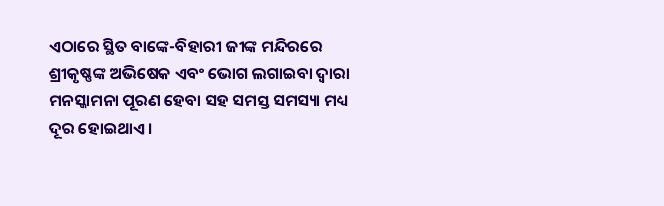ଏଠାରେ ସ୍ଥିତ ବାଙ୍କେ-ବିହାରୀ ଜୀଙ୍କ ମନ୍ଦିରରେ ଶ୍ରୀକୃଷ୍ଣଙ୍କ ଅଭିଷେକ ଏବଂ ଭୋଗ ଲଗାଇବା ଦ୍ୱାରା ମନସ୍କାମନା ପୂରଣ ହେବା ସହ ସମସ୍ତ ସମସ୍ୟା ମଧ୍ୟ ଦୂର ହୋଇଥାଏ।